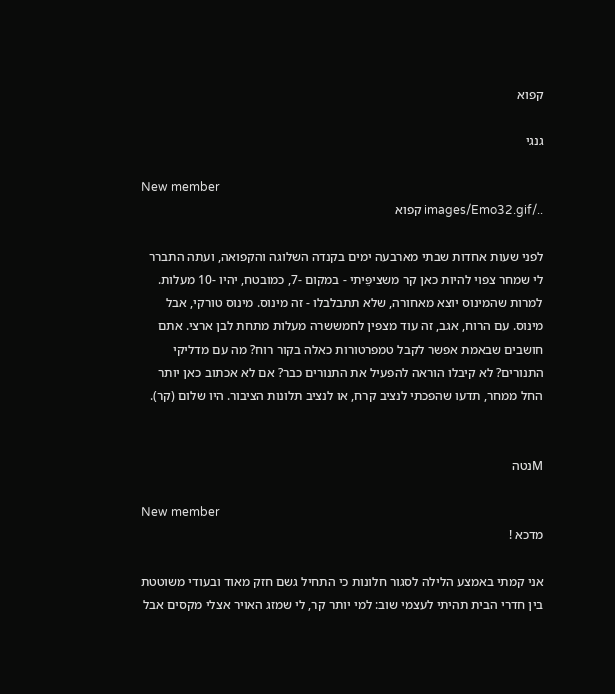קפוא

גנגי

New member
../images/Emo32.gif קפוא

לפני שעות אחדות שבתי מארבעה ימים בקנדה השלוגה והקפואה, ועתה התברר לי שמחר צפוי להיות כאן קר משציפֵּיתי - במקום -7, כמובטח, יהיו -10 מעלות. למרות שהמינוס יוצא מאחורה, שלא תתבלבלו - זה מינוס. מינוס טורקי, אבל מינוס. עם הרוח, אגב, זה עוד מצפין לחמששרה מעלות מתחת לבן ארצי. אתם חושבים שבאמת אפשר לקבל טמפרטורות כאלה בקור רוח? מה עם מדליקי התנורים? לא קיבלו הוראה להפעיל את התנורים כבר? אם לא אכתוב כאן יותר החל ממחר, תדעו שהפכתי לנציב קרח, או לנציב תלונות הציבור. היו שלום (קר).


Mנטה

New member
מדכא !

אני קמתי באמצע הלילה לסגור חלונות כי התחיל גשם חזק מאוד ובעודי משוטטת בין חדרי הבית תהיתי לעצמי שוב: למי יותר קר, לי שמזג האויר אצלי מקסים אבל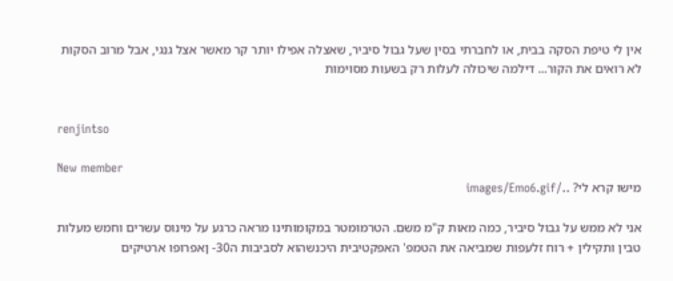אין לי טיפת הסקה בבית, או לחברתי בסין שעל גבול סיביר, שאצלה אפילו יותר קר מאשר אצל גנגי, אבל מרוב הסקות לא רואים את הקור... דילמה שיכולה לעלות רק בשעות מסוימות


renjintso

New member
מישו קרא לי? ../images/Emo6.gif

אני לא ממש על גבול סיביר, כמה מאות ק"מ משם. הטרמומטר במקומותינו מראה כרגע על מינוס עשרים וחמש מעלות טבין ותקילין + רוח זלעפות שמביאה את הטמפ' האפקטיבית היכנשהוא לסביבות ה30- ןאפרופו ארטיקים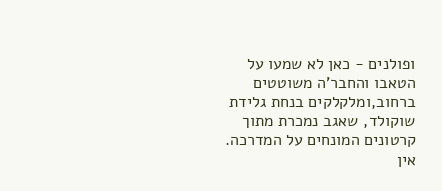ופולנים - כאן לא שמעו על הטאבו והחבר'ה משוטטים ברחוב,ומלקלקים בנחת גלידת שוקולד, שאגב נמכרת מתוך קרטונים המונחים על המדרכה. אין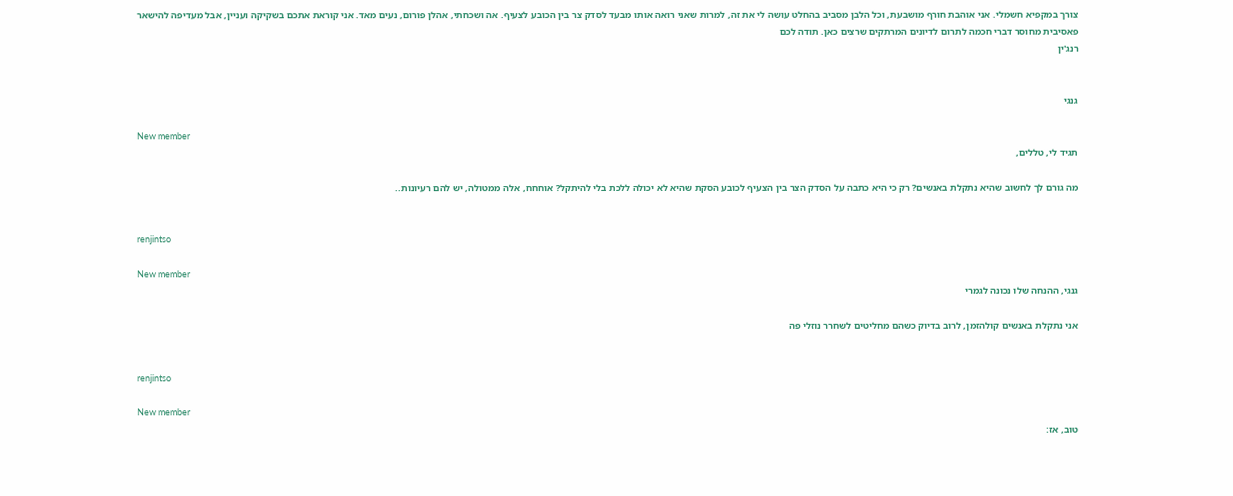צורך במקפיא חשמלי. אני אוהבת חורף מושבעת, וכל הלבן מסביב בהחלט עושה לי את זה, למרות שאני רואה אותו מבעד לסדק צר בין הכובע לצעיף. אה ושכחתי, אהלן פורום, נעים מאד. אני קוראת אתכם בשקיקה ועניין, אבל מעדיפה להישאר פאסיבית מחוסר דברי חכמה לתרום לדיונים המרתקים שרצים כאן. תודה לכם
רנג'ין


גנגי

New member
תגיד לי, טללים,

מה גורם לך לחשוב שהיא נתקלת באנשים? רק כי היא כתבה על הסדק הצר בין הצעיף לכובע הסקת שהיא לא יכולה ללכת בלי להיתקל? אוחחח, אלה ממטולה, יש להם רעיונות..


renjintso

New member
גנגי, ההנחה שלו נכונה לגמרי

אני נתקלת באנשים קולהזמן, לרוב בדיוק כשהם מחליטים לשחרר נוזלי פה


renjintso

New member
טוב, אז: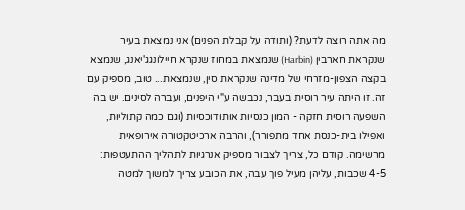מה אתה רוצה לדעת? (ותודה על קבלת הפנים) אני נמצאת בעיר שנקראת חארבין (Harbin) שנמצאת במחוז שנקרא חיילונגג'יאנג, שנמצא בקצה הצפון-מזרחי של מדינה שנקראת סין, שנמצאת... טוב, מספיק עם זה. זו היתה עיר רוסית בעבר, נכבשה ע"י היפנים, ועברה לסינים. יש בה השפעה רוסית חזקה - המון כנסיות אותודוכסיות (וגם כמה קתוליות, ואפילו בית-כנסת אחד מתפורר), והרבה ארכיטקטורה אירופאית מרשימה. קודם כל, צריך לצבור מספיק אנרגיות לתהליך ההתעטפות: 4-5 שכבות, עליהן מעיל פוך עבה, את הכובע צריך למשוך למטה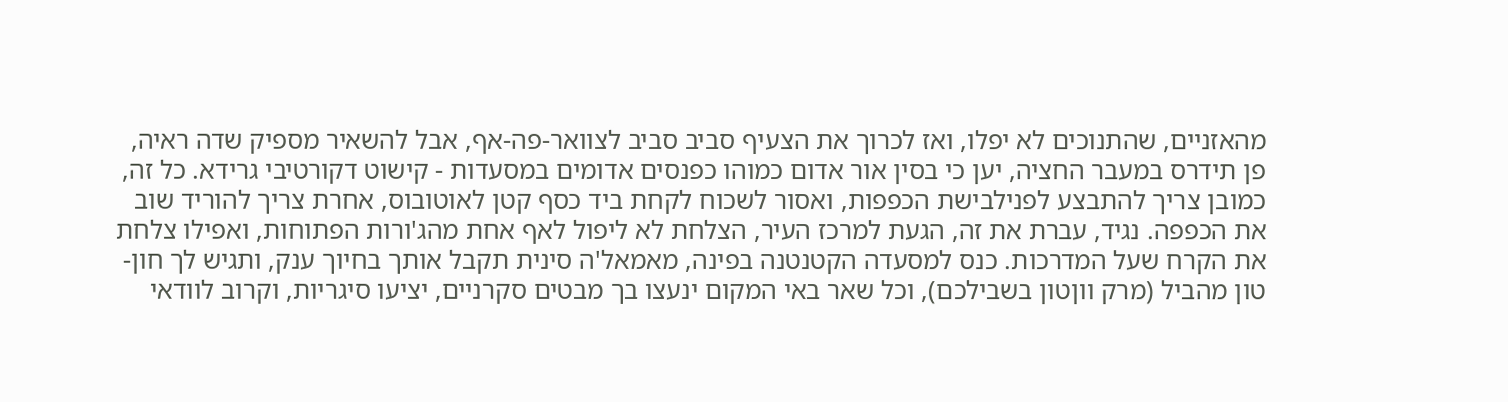מהאזניים, שהתנוכים לא יפלו, ואז לכרוך את הצעיף סביב סביב לצוואר-פה-אף, אבל להשאיר מספיק שדה ראיה, פן תידרס במעבר החציה, יען כי בסין אור אדום כמוהו כפנסים אדומים במסעדות - קישוט דקורטיבי גרידא. כל זה, כמובן צריך להתבצע לפנילבישת הכפפות, ואסור לשכוח לקחת ביד כסף קטן לאוטובוס, אחרת צריך להוריד שוב את הכפפה. נגיד, עברת את זה, הגעת למרכז העיר, הצלחת לא ליפול לאף אחת מהג'ורות הפתוחות, ואפילו צלחת את הקרח שעל המדרכות. כנס למסעדה הקטנטנה בפינה, מאמאל'ה סינית תקבל אותך בחיוך ענק, ותגיש לך חון-טון מהביל (מרק ווןטון בשבילכם), וכל שאר באי המקום ינעצו בך מבטים סקרניים, יציעו סיגריות, וקרוב לוודאי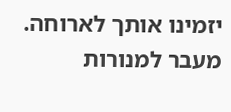יזמינו אותך לארוחה. מעבר למנורות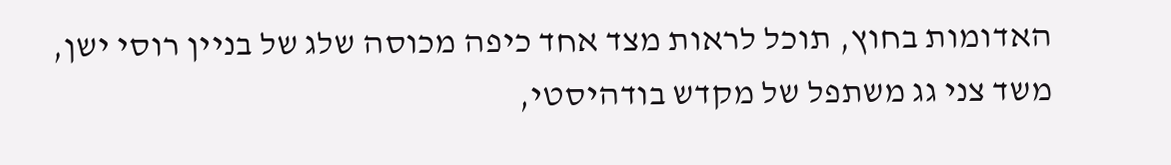האדומות בחוץ, תוכל לראות מצד אחד כיפה מכוסה שלג של בניין רוסי ישן, משד צני גג משתפל של מקדש בודהיסטי,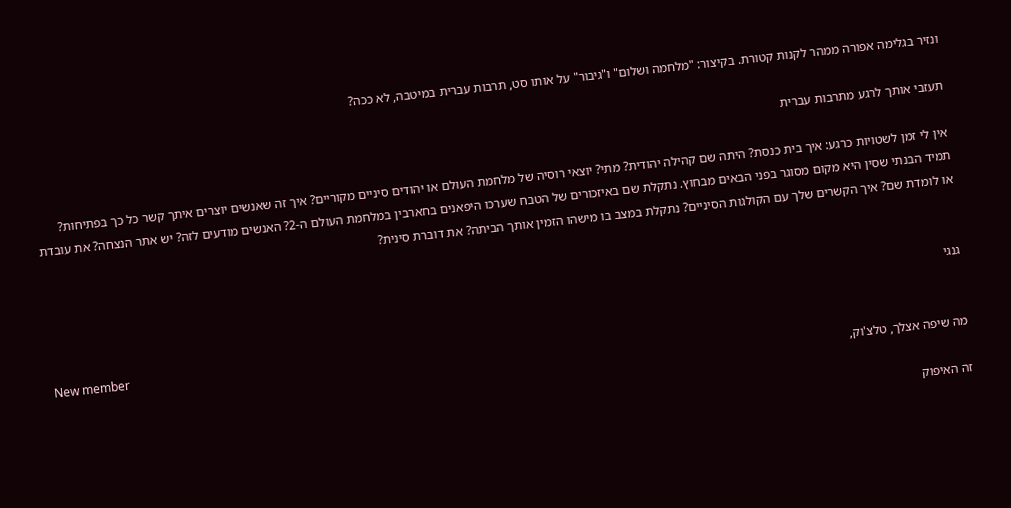ונזיר בגלימה אפורה ממהר לקנות קטורת. בקיצור: "מלחמה ושלום" ו"גיבור" על אותו סט, תרבות עברית במיטבה, לא ככה?

תעזבי אותך לרגע מתרבות עברית

אין לי זמן לשטויות כרגע: איך בית כנסת? היתה שם קהילה יהודית? מתי? יוצאי רוסיה של מלחמת העולם או יהודים סיניים מקוריים? איך זה שאנשים יוצרים איתך קשר כל כך בפתיחות? תמיד הבנתי שסין היא מקום מסוגר בפני הבאים מבחוץ. נתקלת שם באיזכורים של הטבח שערכו היפאנים בחארבין במלחמת העולם ה-2? האנשים מודעים לזה? יש אתר הנצחה? את עובדת או לומדת שם? איך הקשרים שלך עם הקולגות הסיניים? נתקלת במצב בו מישהו הזמין אותך הביתה? את דוברת סינית?


גנגי

New member
מה שיפה אצלך, טלצ'וק,

זה האיפוק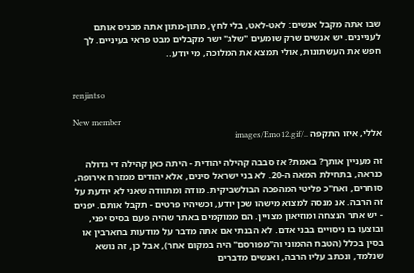שבו אתה מקבל אנשים: לאט-לאט, בלי לחץ, מתון-מתון אתה מכניס אותם לעניינים. יש אנשים שרק שומעים "שלג" ישר מקבלים מבט פראי בעיניים. לך חפש את העשתונות, אולי תמצא את המלוכה, מי יודע..


renjintso

New member
אללי, איזו התקפה ../images/Emo12.gif

זה מעניין אותך? באמת? אז סבבה קהילה יהודית - היתה כאן קהילה די גדולה כנראה, בתחילת המאה ה-20. לא בני ישראל סינים, אלא יהודים ממזרח אירופה, סוחרים, ואח"כ פליטי המהפכה הבולשביקית. מודה ומתוודה שאני לא יודעת על זה הרבה. אנ מנסה למצוא מישהו שכן יודע, וכשיהיו פרטים - תקבל אותם. יפנים - יש אתר הנצחה ומוזיאון מצויין. הם ממוקמים באתר שהיה פעם בסיס יפני, ובוצעו בו ניסויים בבני אדם. לא הבנתי אם אתה מדבר על מודעות בחארבין או בסין בכלל (הטבח ההמוני וה"מפורסם" היה במקום אחר), אבל כן, זה נושא שנלמד, ונכתב עליו הרבה, ואנשים מדברים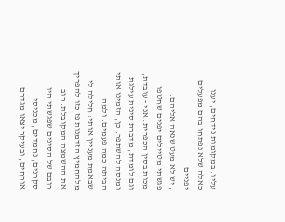עליו. במקומות נידחים, יענו כאלה שלא נפתחו בהם מפעלים יפניים
, יש לא מעט שנאה אליהם. פגשתי מטיילים יפנים שחטפו מכות בסין הכפרית. אני - עובדת, וגם לומדת, מדברת סינית עילגת ומנסה להשתפר. כן, הזמינו אותי הביתה כמה פעמים. ולמה שבאמת מעניין אותי: חלילה לי מלהחמיץ הזדמנות פז כזו להפריך את ההשמצה המקובלת. רוב רובם של הסינים שפגשתי היו סקרנים, נחמדים, מכניסי אורחים, ובעיקר יצאו מגדרם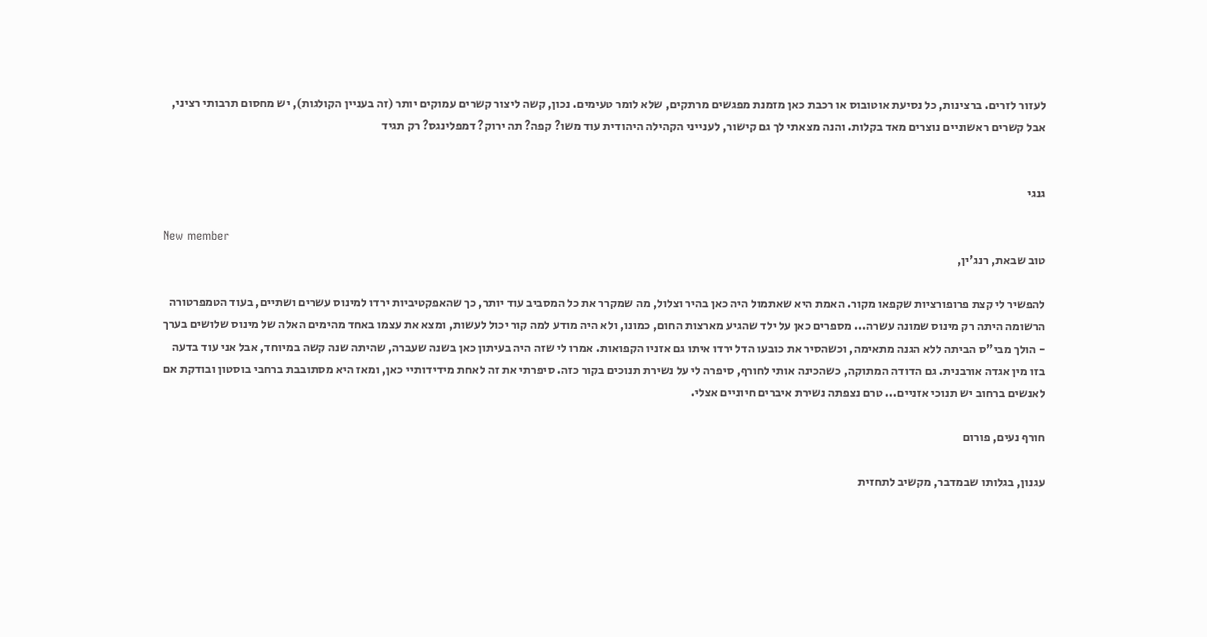לעזור לזרים. ברצינות, כל נסיעת אוטובוס או רכבת כאן מזמנת מפגשים מרתקים, שלא לומר טעימים. נכון, קשה ליצור קשרים עמוקים יותר (זה בעניין הקולגות), יש מחסום תרבותי רציני, אבל קשרים ראשוניים נוצרים מאד בקלות. והנה מצאתי לך גם קישור, לענייני הקהילה היהודית עוד משו? קפה? תה ירוק? דמפלינגס? רק תגיד


גנגי

New member
טוב שבאת, רנג'ין,

להפשיר לי קצת פרופורציות שקפאו מקור. האמת היא שאתמול היה כאן בהיר וצלול, מה שמקרר את כל המסביב עוד יותר, כך שהאפקטיביות ירדו למינוס עשרים ושתיים, בעוד הטמפרטורה הרשומה היתה רק מינוס שמונה עשרה... מספרים כאן על ילד שהגיע מארצות החום, כמונו, ולא היה מודע למה קור יכול לעשות, ומצא את עצמו באחד מהימים האלה של מינוס שלושים בערך - הולך מבי"ס הביתה ללא הגנה מתאימה, וכשהסיר את כובעו הדל ירדו איתו גם אזניו הקפואות. אמרו לי שזה היה בעיתון כאן בשנה שעברה, שהיתה שנה קשה במיוחד, אבל אני עוד בדעה בזו מין אגדה אורבנית. גם הדודה המתוקה, כשהכינה אותי לחורף, סיפרה לי על נשירת תנוכים בקור כזה. סיפרתי את זה לאחת מידידותיי כאן, ומאז היא מסתובבת ברחבי בוסטון ובודקת אם לאנשים ברחוב יש תנוכי אזניים... טרם נצפתה נשירת איברים חיוניים אצלי.

חורף נעים, פורום

עגנון, בגלותו שבמדבר, מקשיב לתחזית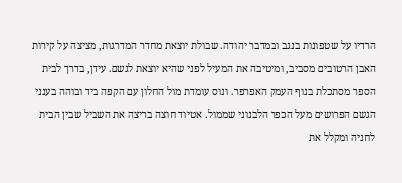הרדיו על שטפונות בנגב ובמדבר יהודה. שבולת יוצאת מחדר המדרגות, מציצה על קירות האבן הרטובים מסביב, ומיטיבה את המעיל לפני שהיא יוצאת לגשם. עידן, בדרך לבית הספר מסתכלת בנוף העמק האפרפר. ונוס עומדת מול החלון עם הקפה ביד ובוהה בענני הגשם הפרושים מעל הכפר הלבנוני שממול. אטיוד חוצה בריצה את השביל שבין הבית לחניה ומקלל את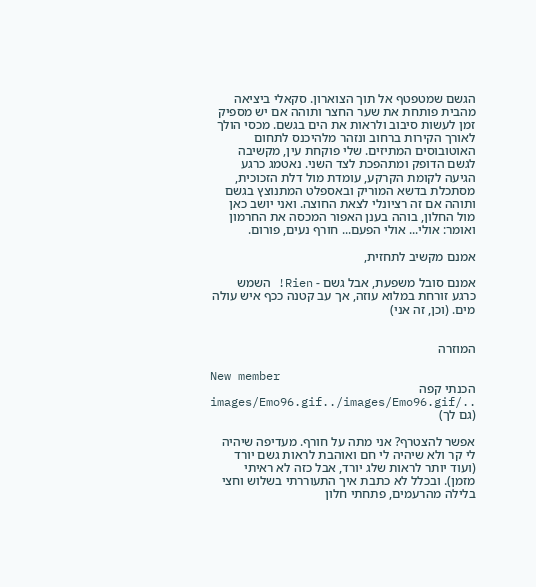הגשם שמטפטף אל תוך הצוארון. סקאלי ביציאה מהבית פותחת את שער החצר ותוהה אם יש מספיק זמן לעשות סיבוב ולראות את הים בגשם. מכסי הולך לאורך הקירות ברחוב ונזהר מלהיכנס לתחום האוטובוסים המתיזים. שלי פוקחת עין, מקשיבה לגשם הדופק ומתהפכת לצד השני. נאטמג כרגע הגיעה לקומת הקרקע, עומדת מול דלת הזכוכית, מסתכלת בדשא המוריק ובאספלט המתנוצץ בגשם ותוהה אם זה רציונלי לצאת החוצה. ואני יושב כאן מול החלון, בוהה בענן האפור המכסה את החרמון ואומר: אולי... אולי הפעם... חורף נעים, פורום.

אמנם מקשיב לתחזית,

אמנם סובל משפעת, אבל גשם - Rien! השמש כרגע זורחת במלוא עוזה, אך עב קטנה ככף איש עולה מים. (וכן, זה אני)


המוזרה

New member
הכנתי קפה ../images/Emo96.gif../images/Emo96.gif (גם לך)

אפשר להצטרף? אני מתה על חורף. מעדיפה שיהיה לי קר ולא שיהיה לי חם ואוהבת לראות גשם יורד (ועוד יותר לראות שלג יורד, אבל כזה לא ראיתי מזמן). ובכלל לא כתבת איך התעוררתי בשלוש וחצי בלילה מהרעמים, פתחתי חלון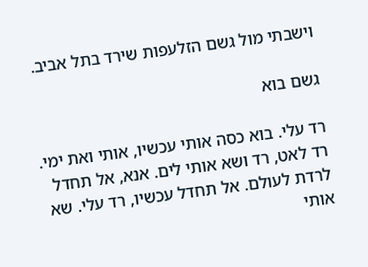וישבתי מול גשם הזלעפות שירד בתל אביב.

גשם בוא

רד עלי. בוא כסה אותי עכשיו, אותי ואת ימי. רד לאט, רד ושא אותי לים. אנא, אל תחדל לרדת לעולם. אל תחדל עכשיו, רד עלי. שא אותי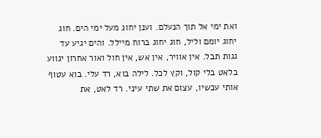ואת ימי אל תוך הנעלם. וענן יחוג מעל ימי הים. חוג יחוג יומם וליל, חוג יחוג ברוח מיילל. והים יגיע עד גגות תבל. אין אוויר, אין אש, אין חול ואור אחרון יגווע בלאט בלי קול, וקץ לכל. לילה בוא, רד עלי. בוא עטוף אותי עכשיו, עצום את שתי עיני. רד לאט, את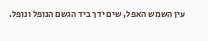עין השמש האפל, שים ידך ביד הגשם הנופל ונופל.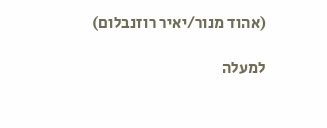(אהוד מנור/יאיר רוזנבלום)

למעלה